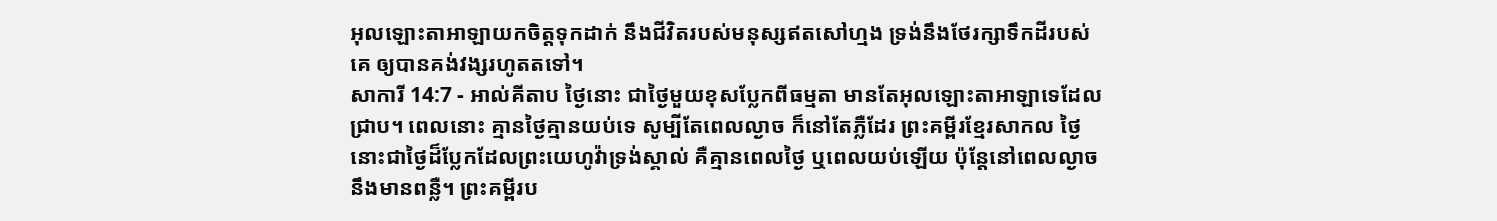អុលឡោះតាអាឡាយកចិត្តទុកដាក់ នឹងជីវិតរបស់មនុស្សឥតសៅហ្មង ទ្រង់នឹងថែរក្សាទឹកដីរបស់គេ ឲ្យបានគង់វង្សរហូតតទៅ។
សាការី 14:7 - អាល់គីតាប ថ្ងៃនោះ ជាថ្ងៃមួយខុសប្លែកពីធម្មតា មានតែអុលឡោះតាអាឡាទេដែលជ្រាប។ ពេលនោះ គ្មានថ្ងៃគ្មានយប់ទេ សូម្បីតែពេលល្ងាច ក៏នៅតែភ្លឺដែរ ព្រះគម្ពីរខ្មែរសាកល ថ្ងៃនោះជាថ្ងៃដ៏ប្លែកដែលព្រះយេហូវ៉ាទ្រង់ស្គាល់ គឺគ្មានពេលថ្ងៃ ឬពេលយប់ឡើយ ប៉ុន្តែនៅពេលល្ងាចនឹងមានពន្លឺ។ ព្រះគម្ពីរប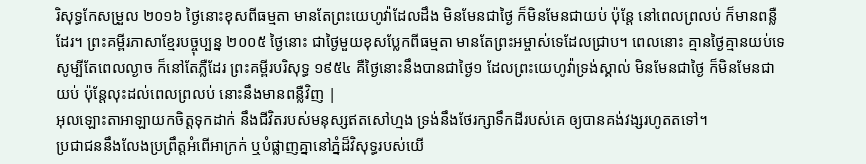រិសុទ្ធកែសម្រួល ២០១៦ ថ្ងៃនោះខុសពីធម្មតា មានតែព្រះយេហូវ៉ាដែលដឹង មិនមែនជាថ្ងៃ ក៏មិនមែនជាយប់ ប៉ុន្តែ នៅពេលព្រលប់ ក៏មានពន្លឺដែរ។ ព្រះគម្ពីរភាសាខ្មែរបច្ចុប្បន្ន ២០០៥ ថ្ងៃនោះ ជាថ្ងៃមួយខុសប្លែកពីធម្មតា មានតែព្រះអម្ចាស់ទេដែលជ្រាប។ ពេលនោះ គ្មានថ្ងៃគ្មានយប់ទេ សូម្បីតែពេលល្ងាច ក៏នៅតែភ្លឺដែរ ព្រះគម្ពីរបរិសុទ្ធ ១៩៥៤ គឺថ្ងៃនោះនឹងបានជាថ្ងៃ១ ដែលព្រះយេហូវ៉ាទ្រង់ស្គាល់ មិនមែនជាថ្ងៃ ក៏មិនមែនជាយប់ ប៉ុន្តែលុះដល់ពេលព្រលប់ នោះនឹងមានពន្លឺវិញ |
អុលឡោះតាអាឡាយកចិត្តទុកដាក់ នឹងជីវិតរបស់មនុស្សឥតសៅហ្មង ទ្រង់នឹងថែរក្សាទឹកដីរបស់គេ ឲ្យបានគង់វង្សរហូតតទៅ។
ប្រជាជននឹងលែងប្រព្រឹត្តអំពើអាក្រក់ ឬបំផ្លាញគ្នានៅភ្នំដ៏វិសុទ្ធរបស់យើ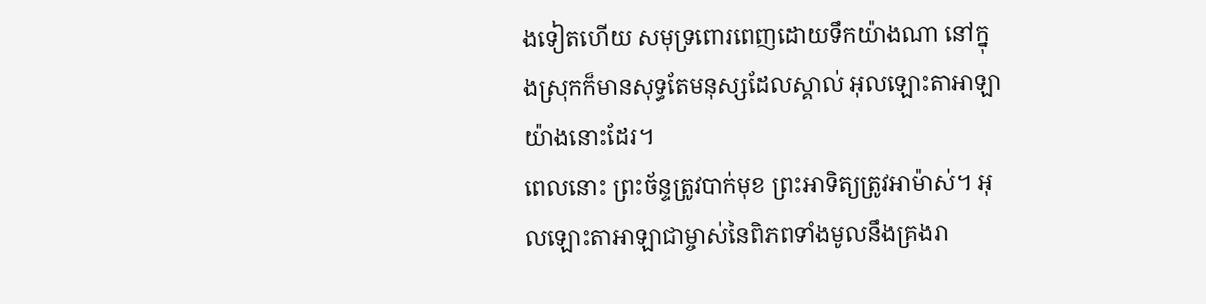ងទៀតហើយ សមុទ្រពោរពេញដោយទឹកយ៉ាងណា នៅក្នុងស្រុកក៏មានសុទ្ធតែមនុស្សដែលស្គាល់ អុលឡោះតាអាឡាយ៉ាងនោះដែរ។
ពេលនោះ ព្រះច័ន្ទត្រូវបាក់មុខ ព្រះអាទិត្យត្រូវអាម៉ាស់។ អុលឡោះតាអាឡាជាម្ចាស់នៃពិភពទាំងមូលនឹងគ្រងរា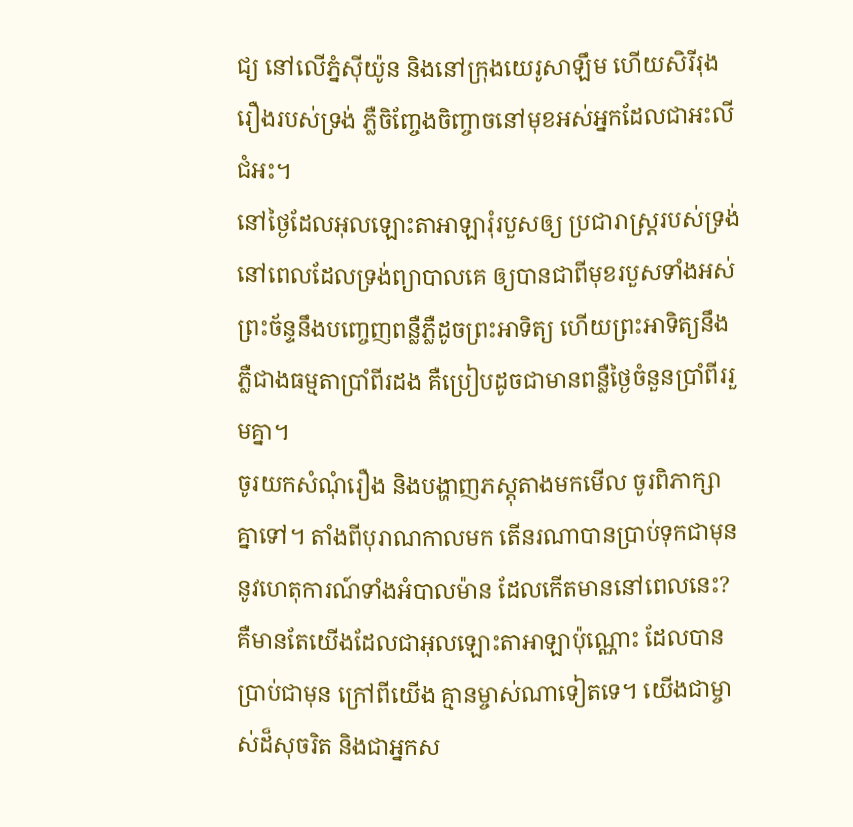ជ្យ នៅលើភ្នំស៊ីយ៉ូន និងនៅក្រុងយេរូសាឡឹម ហើយសិរីរុងរឿងរបស់ទ្រង់ ភ្លឺចិញ្ចែងចិញ្ចាចនៅមុខអស់អ្នកដែលជាអះលីជំអះ។
នៅថ្ងៃដែលអុលឡោះតាអាឡារុំរបួសឲ្យ ប្រជារាស្ត្ររបស់ទ្រង់ នៅពេលដែលទ្រង់ព្យាបាលគេ ឲ្យបានជាពីមុខរបួសទាំងអស់ ព្រះច័ន្ទនឹងបញ្ចេញពន្លឺភ្លឺដូចព្រះអាទិត្យ ហើយព្រះអាទិត្យនឹងភ្លឺជាងធម្មតាប្រាំពីរដង គឺប្រៀបដូចជាមានពន្លឺថ្ងៃចំនួនប្រាំពីររួមគ្នា។
ចូរយកសំណុំរឿង និងបង្ហាញភស្តុតាងមកមើល ចូរពិភាក្សាគ្នាទៅ។ តាំងពីបុរាណកាលមក តើនរណាបានប្រាប់ទុកជាមុន នូវហេតុការណ៍ទាំងអំបាលម៉ាន ដែលកើតមាននៅពេលនេះ? គឺមានតែយើងដែលជាអុលឡោះតាអាឡាប៉ុណ្ណោះ ដែលបានប្រាប់ជាមុន ក្រៅពីយើង គ្មានម្ចាស់ណាទៀតទេ។ យើងជាម្ចាស់ដ៏សុចរិត និងជាអ្នកស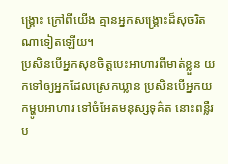ង្គ្រោះ ក្រៅពីយើង គ្មានអ្នកសង្គ្រោះដ៏សុចរិត ណាទៀតឡើយ។
ប្រសិនបើអ្នកសុខចិត្តបេះអាហារពីមាត់ខ្លួន យកទៅឲ្យអ្នកដែលស្រេកឃ្លាន ប្រសិនបើអ្នកយកម្ហូបអាហារ ទៅចំអែតមនុស្សទុគ៌ត នោះពន្លឺរប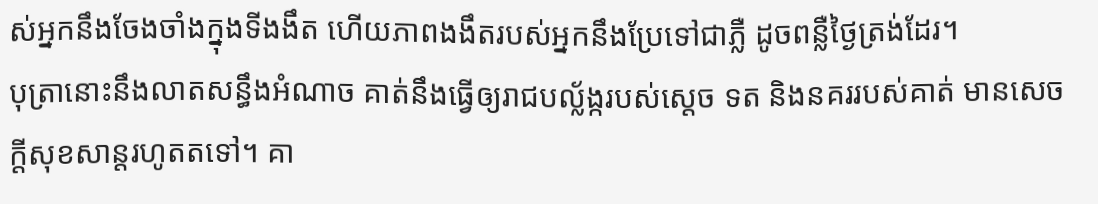ស់អ្នកនឹងចែងចាំងក្នុងទីងងឹត ហើយភាពងងឹតរបស់អ្នកនឹងប្រែទៅជាភ្លឺ ដូចពន្លឺថ្ងៃត្រង់ដែរ។
បុត្រានោះនឹងលាតសន្ធឹងអំណាច គាត់នឹងធ្វើឲ្យរាជបល្ល័ង្ករបស់ស្តេច ទត និងនគររបស់គាត់ មានសេចក្ដីសុខសាន្តរហូតតទៅ។ គា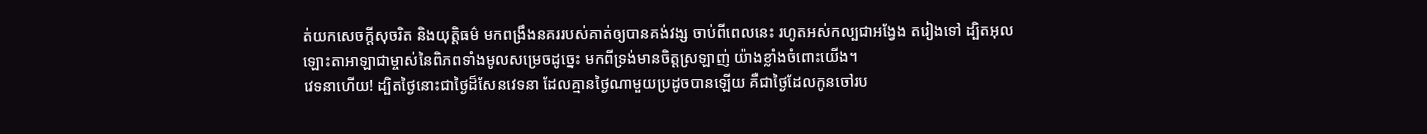ត់យកសេចក្ដីសុចរិត និងយុត្តិធម៌ មកពង្រឹងនគររបស់គាត់ឲ្យបានគង់វង្ស ចាប់ពីពេលនេះ រហូតអស់កល្បជាអង្វែង តរៀងទៅ ដ្បិតអុលឡោះតាអាឡាជាម្ចាស់នៃពិភពទាំងមូលសម្រេចដូច្នេះ មកពីទ្រង់មានចិត្តស្រឡាញ់ យ៉ាងខ្លាំងចំពោះយើង។
វេទនាហើយ! ដ្បិតថ្ងៃនោះជាថ្ងៃដ៏សែនវេទនា ដែលគ្មានថ្ងៃណាមួយប្រដូចបានឡើយ គឺជាថ្ងៃដែលកូនចៅរប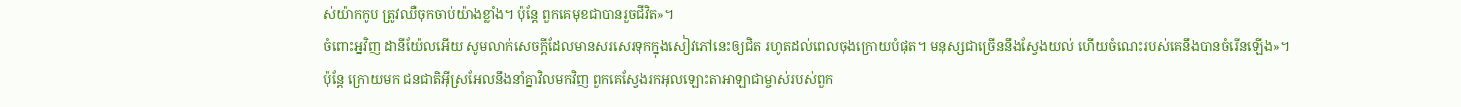ស់យ៉ាកកូប ត្រូវឈឺចុកចាប់យ៉ាងខ្លាំង។ ប៉ុន្តែ ពួកគេមុខជាបានរួចជីវិត»។
ចំពោះអ្នវិញ ដានីយ៉ែលអើយ សូមលាក់សេចក្ដីដែលមានសរសេរទុកក្នុងសៀវភៅនេះឲ្យជិត រហូតដល់ពេលចុងក្រោយបំផុត។ មនុស្សជាច្រើននឹងស្វែងយល់ ហើយចំណេះរបស់គេនឹងបានចំរើនឡើង»។
ប៉ុន្តែ ក្រោយមក ជនជាតិអ៊ីស្រអែលនឹងនាំគ្នាវិលមកវិញ ពួកគេស្វែងរកអុលឡោះតាអាឡាជាម្ចាស់របស់ពួក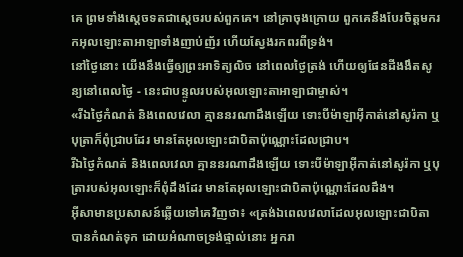គេ ព្រមទាំងស្តេចទតជាស្ដេចរបស់ពួកគេ។ នៅគ្រាចុងក្រោយ ពួកគេនឹងបែរចិត្តមករកអុលឡោះតាអាឡាទាំងញាប់ញ័រ ហើយស្វែងរកពរពីទ្រង់។
នៅថ្ងៃនោះ យើងនឹងធ្វើឲ្យព្រះអាទិត្យលិច នៅពេលថ្ងៃត្រង់ ហើយឲ្យផែនដីងងឹតសូន្យនៅពេលថ្ងៃ - នេះជាបន្ទូលរបស់អុលឡោះតាអាឡាជាម្ចាស់។
«រីឯថ្ងៃកំណត់ និងពេលវេលា គ្មាននរណាដឹងឡើយ ទោះបីម៉ាឡាអ៊ីកាត់នៅសូរ៉កា ឬបុត្រាក៏ពុំជ្រាបដែរ មានតែអុលឡោះជាបិតាប៉ុណ្ណោះដែលជ្រាប។
រីឯថ្ងៃកំណត់ និងពេលវេលា គ្មាននរណាដឹងឡើយ ទោះបីម៉ាឡាអ៊ីកាត់នៅសូរ៉កា ឬបុត្រារបស់អុលឡោះក៏ពុំដឹងដែរ មានតែអុលឡោះជាបិតាប៉ុណ្ណោះដែលដឹង។
អ៊ីសាមានប្រសាសន៍ឆ្លើយទៅគេវិញថា៖ «ត្រង់ឯពេលវេលាដែលអុលឡោះជាបិតាបានកំណត់ទុក ដោយអំណាចទ្រង់ផ្ទាល់នោះ អ្នករា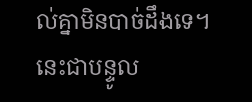ល់គ្នាមិនបាច់ដឹងទេ។
នេះជាបន្ទូល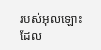របស់អុលឡោះដែល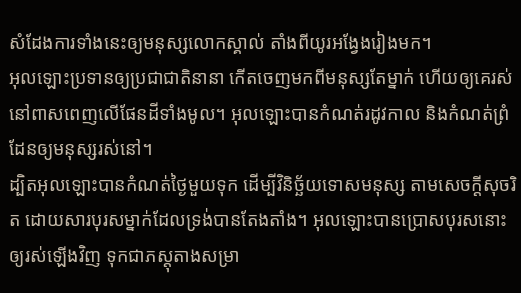សំដែងការទាំងនេះឲ្យមនុស្សលោកស្គាល់ តាំងពីយូរអង្វែងរៀងមក។
អុលឡោះប្រទានឲ្យប្រជាជាតិនានា កើតចេញមកពីមនុស្សតែម្នាក់ ហើយឲ្យគេរស់នៅពាសពេញលើផែនដីទាំងមូល។ អុលឡោះបានកំណត់រដូវកាល និងកំណត់ព្រំដែនឲ្យមនុស្សរស់នៅ។
ដ្បិតអុលឡោះបានកំណត់ថ្ងៃមួយទុក ដើម្បីវិនិច្ឆ័យទោសមនុស្ស តាមសេចក្ដីសុចរិត ដោយសារបុរសម្នាក់ដែលទ្រង់បានតែងតាំង។ អុលឡោះបានប្រោសបុរសនោះឲ្យរស់ឡើងវិញ ទុកជាភស្ដុតាងសម្រា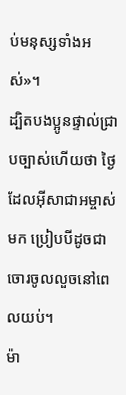ប់មនុស្សទាំងអស់»។
ដ្បិតបងប្អូនផ្ទាល់ជ្រាបច្បាស់ហើយថា ថ្ងៃដែលអ៊ីសាជាអម្ចាស់មក ប្រៀបបីដូចជាចោរចូលលួចនៅពេលយប់។
ម៉ា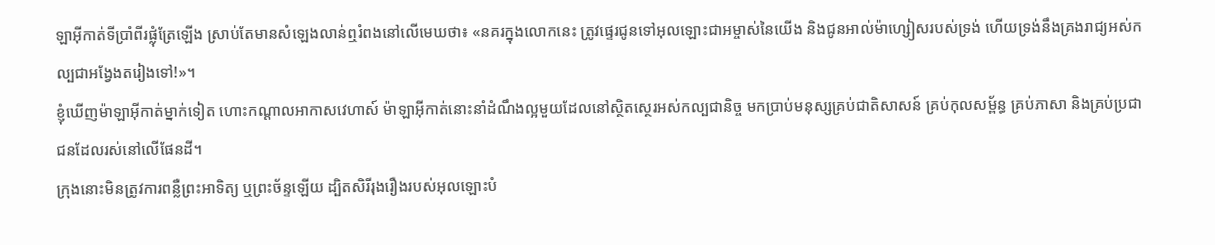ឡាអ៊ីកាត់ទីប្រាំពីរផ្លុំត្រែឡើង ស្រាប់តែមានសំឡេងលាន់ឮរំពងនៅលើមេឃថា៖ «នគរក្នុងលោកនេះ ត្រូវផ្ទេរជូនទៅអុលឡោះជាអម្ចាស់នៃយើង និងជូនអាល់ម៉ាហ្សៀសរបស់ទ្រង់ ហើយទ្រង់នឹងគ្រងរាជ្យអស់កល្បជាអង្វែងតរៀងទៅ!»។
ខ្ញុំឃើញម៉ាឡាអ៊ីកាត់ម្នាក់ទៀត ហោះកណ្ដាលអាកាសវេហាស៍ ម៉ាឡាអ៊ីកាត់នោះនាំដំណឹងល្អមួយដែលនៅស្ថិតស្ថេរអស់កល្បជានិច្ច មកប្រាប់មនុស្សគ្រប់ជាតិសាសន៍ គ្រប់កុលសម្ព័ន្ធ គ្រប់ភាសា និងគ្រប់ប្រជាជនដែលរស់នៅលើផែនដី។
ក្រុងនោះមិនត្រូវការពន្លឺព្រះអាទិត្យ ឬព្រះច័ន្ទឡើយ ដ្បិតសិរីរុងរឿងរបស់អុលឡោះបំ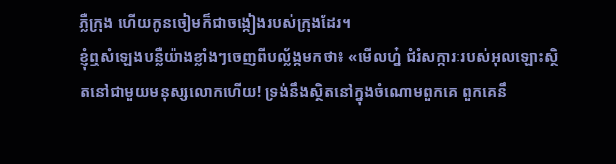ភ្លឺក្រុង ហើយកូនចៀមក៏ជាចង្កៀងរបស់ក្រុងដែរ។
ខ្ញុំឮសំឡេងបន្លឺយ៉ាងខ្លាំងៗចេញពីបល្ល័ង្កមកថា៖ «មើលហ្ន៎ ជំរំសក្ការៈរបស់អុលឡោះស្ថិតនៅជាមួយមនុស្សលោកហើយ! ទ្រង់នឹងស្ថិតនៅក្នុងចំណោមពួកគេ ពួកគេនឹ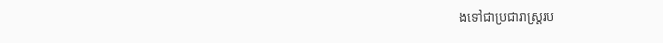ងទៅជាប្រជារាស្ដ្ររប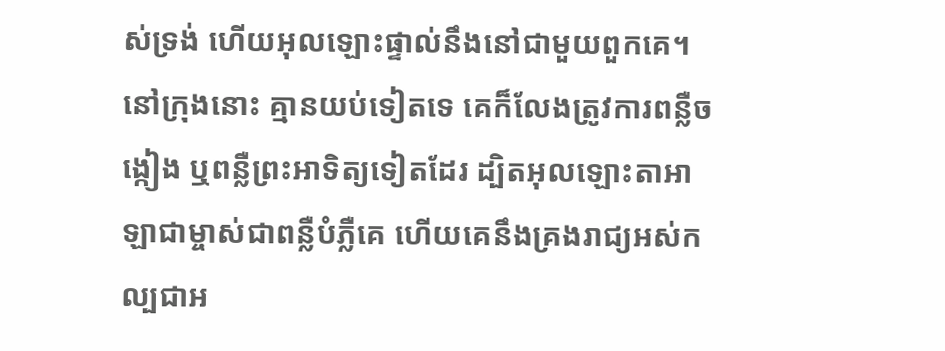ស់ទ្រង់ ហើយអុលឡោះផ្ទាល់នឹងនៅជាមួយពួកគេ។
នៅក្រុងនោះ គ្មានយប់ទៀតទេ គេក៏លែងត្រូវការពន្លឺចង្កៀង ឬពន្លឺព្រះអាទិត្យទៀតដែរ ដ្បិតអុលឡោះតាអាឡាជាម្ចាស់ជាពន្លឺបំភ្លឺគេ ហើយគេនឹងគ្រងរាជ្យអស់កល្បជាអ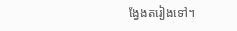ង្វែងតរៀងទៅ។